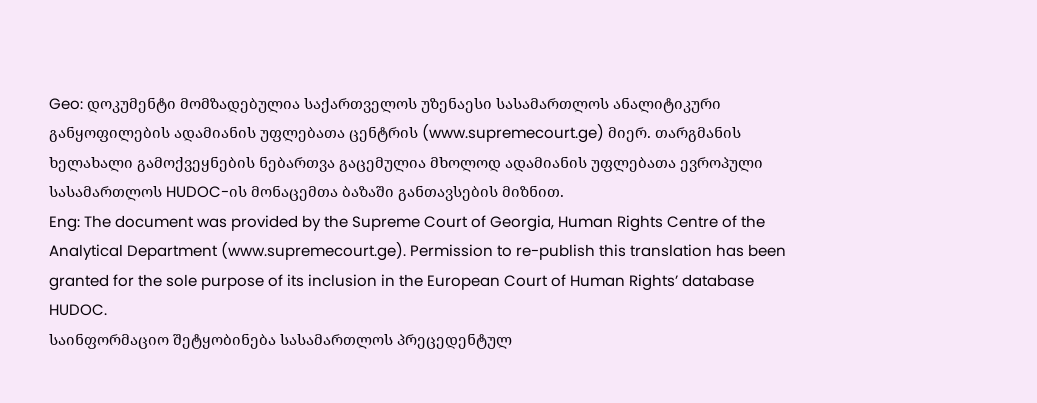Geo: დოკუმენტი მომზადებულია საქართველოს უზენაესი სასამართლოს ანალიტიკური განყოფილების ადამიანის უფლებათა ცენტრის (www.supremecourt.ge) მიერ. თარგმანის ხელახალი გამოქვეყნების ნებართვა გაცემულია მხოლოდ ადამიანის უფლებათა ევროპული სასამართლოს HUDOC-ის მონაცემთა ბაზაში განთავსების მიზნით.
Eng: The document was provided by the Supreme Court of Georgia, Human Rights Centre of the Analytical Department (www.supremecourt.ge). Permission to re-publish this translation has been granted for the sole purpose of its inclusion in the European Court of Human Rights’ database HUDOC.
საინფორმაციო შეტყობინება სასამართლოს პრეცედენტულ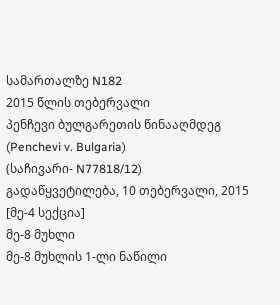სამართალზე N182
2015 წლის თებერვალი
პენჩევი ბულგარეთის წინააღმდეგ (Penchevi v. Bulgaria)
(საჩივარი- N77818/12)
გადაწყვეტილება, 10 თებერვალი, 2015 [მე-4 სექცია]
მე-8 მუხლი
მე-8 მუხლის 1-ლი ნაწილი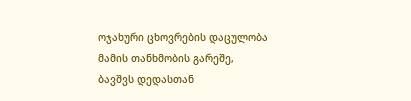ოჯახური ცხოვრების დაცულობა
მამის თანხმობის გარეშე, ბავშვს დედასთან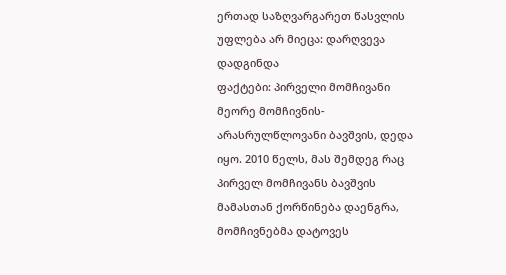ერთად საზღვარგარეთ წასვლის უფლება არ მიეცა: დარღვევა დადგინდა
ფაქტები: პირველი მომჩივანი მეორე მომჩივნის- არასრულწლოვანი ბავშვის, დედა იყო. 2010 წელს, მას შემდეგ რაც პირველ მომჩივანს ბავშვის მამასთან ქორწინება დაენგრა, მომჩივნებმა დატოვეს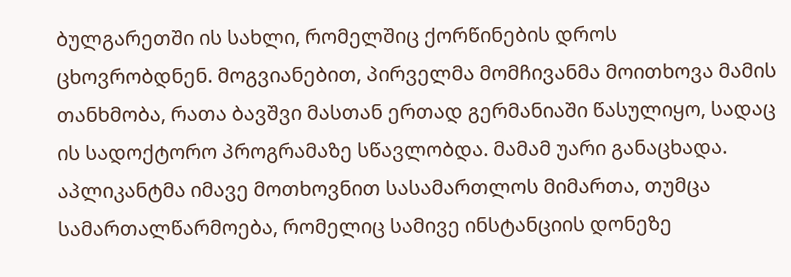ბულგარეთში ის სახლი, რომელშიც ქორწინების დროს ცხოვრობდნენ. მოგვიანებით, პირველმა მომჩივანმა მოითხოვა მამის თანხმობა, რათა ბავშვი მასთან ერთად გერმანიაში წასულიყო, სადაც ის სადოქტორო პროგრამაზე სწავლობდა. მამამ უარი განაცხადა. აპლიკანტმა იმავე მოთხოვნით სასამართლოს მიმართა, თუმცა სამართალწარმოება, რომელიც სამივე ინსტანციის დონეზე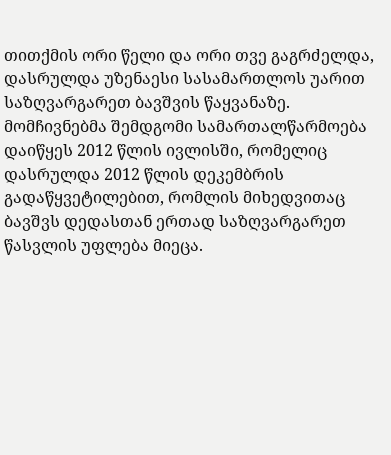თითქმის ორი წელი და ორი თვე გაგრძელდა, დასრულდა უზენაესი სასამართლოს უარით საზღვარგარეთ ბავშვის წაყვანაზე. მომჩივნებმა შემდგომი სამართალწარმოება დაიწყეს 2012 წლის ივლისში, რომელიც დასრულდა 2012 წლის დეკემბრის გადაწყვეტილებით, რომლის მიხედვითაც ბავშვს დედასთან ერთად საზღვარგარეთ წასვლის უფლება მიეცა.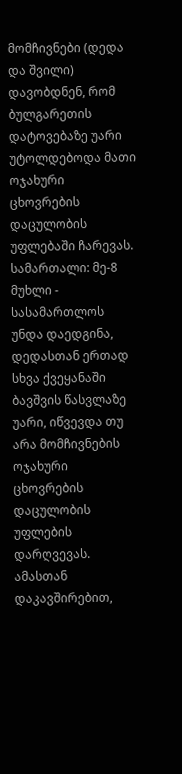მომჩივნები (დედა და შვილი) დავობდნენ, რომ ბულგარეთის დატოვებაზე უარი უტოლდებოდა მათი ოჯახური ცხოვრების დაცულობის უფლებაში ჩარევას.
სამართალი: მე-8 მუხლი - სასამართლოს უნდა დაედგინა, დედასთან ერთად სხვა ქვეყანაში ბავშვის წასვლაზე უარი, იწვევდა თუ არა მომჩივნების ოჯახური ცხოვრების დაცულობის უფლების დარღვევას. ამასთან დაკავშირებით,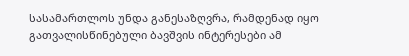სასამართლოს უნდა განესაზღვრა, რამდენად იყო გათვალისწინებული ბავშვის ინტერესები ამ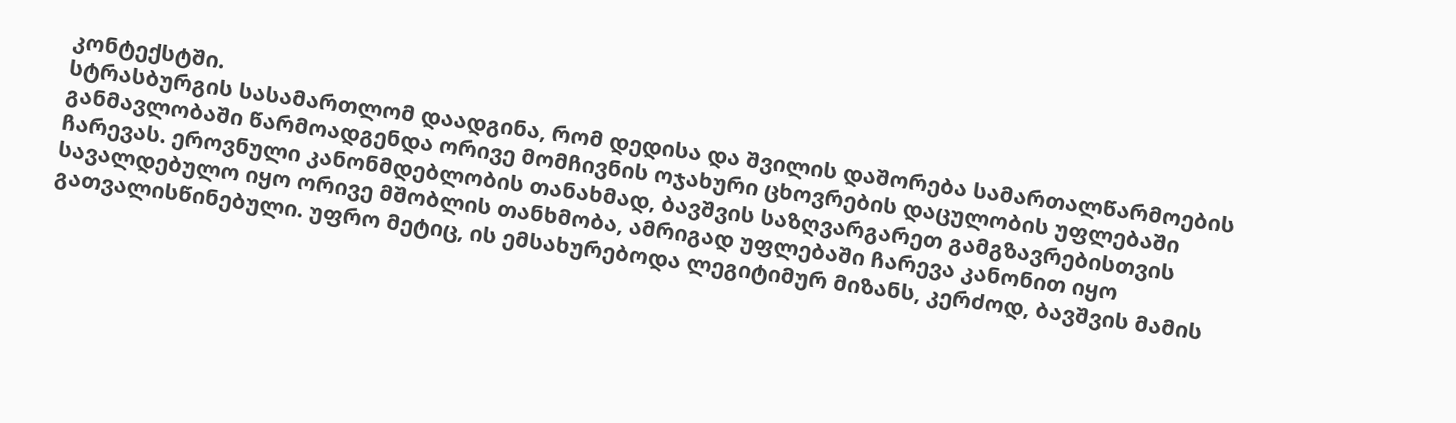კონტექსტში.
სტრასბურგის სასამართლომ დაადგინა, რომ დედისა და შვილის დაშორება სამართალწარმოების განმავლობაში წარმოადგენდა ორივე მომჩივნის ოჯახური ცხოვრების დაცულობის უფლებაში ჩარევას. ეროვნული კანონმდებლობის თანახმად, ბავშვის საზღვარგარეთ გამგზავრებისთვის სავალდებულო იყო ორივე მშობლის თანხმობა, ამრიგად უფლებაში ჩარევა კანონით იყო გათვალისწინებული. უფრო მეტიც, ის ემსახურებოდა ლეგიტიმურ მიზანს, კერძოდ, ბავშვის მამის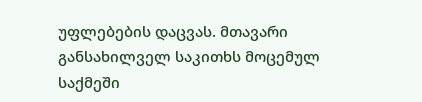უფლებების დაცვას. მთავარი განსახილველ საკითხს მოცემულ საქმეში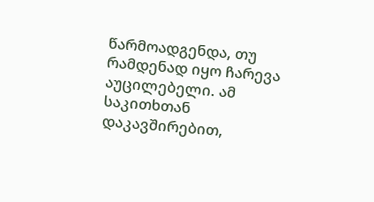წარმოადგენდა, თუ რამდენად იყო ჩარევა აუცილებელი. ამ საკითხთან დაკავშირებით,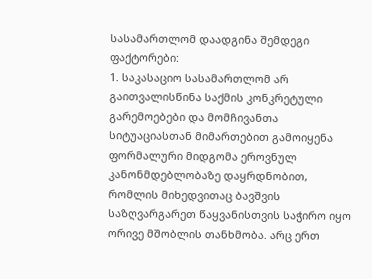სასამართლომ დაადგინა შემდეგი ფაქტორები:
1. საკასაციო სასამართლომ არ გაითვალისწინა საქმის კონკრეტული გარემოებები და მომჩივანთა სიტუაციასთან მიმართებით გამოიყენა ფორმალური მიდგომა ეროვნულ კანონმდებლობაზე დაყრდნობით, რომლის მიხედვითაც ბავშვის საზღვარგარეთ წაყვანისთვის საჭირო იყო ორივე მშობლის თანხმობა. არც ერთ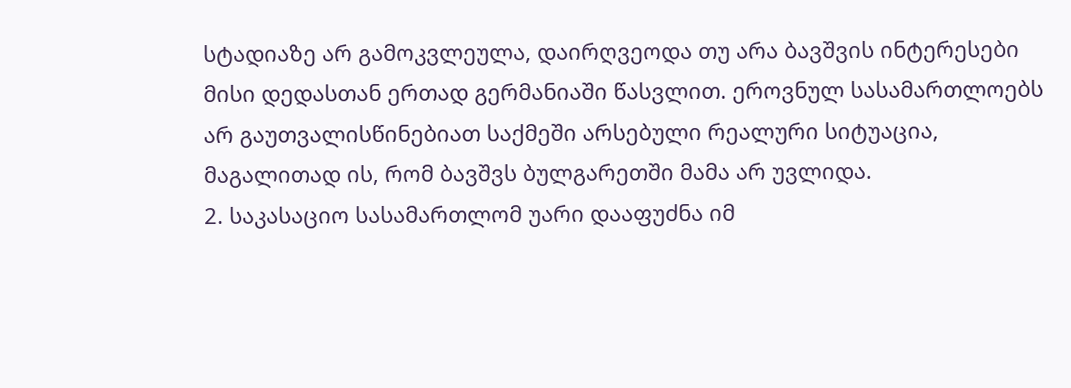სტადიაზე არ გამოკვლეულა, დაირღვეოდა თუ არა ბავშვის ინტერესები მისი დედასთან ერთად გერმანიაში წასვლით. ეროვნულ სასამართლოებს არ გაუთვალისწინებიათ საქმეში არსებული რეალური სიტუაცია, მაგალითად ის, რომ ბავშვს ბულგარეთში მამა არ უვლიდა.
2. საკასაციო სასამართლომ უარი დააფუძნა იმ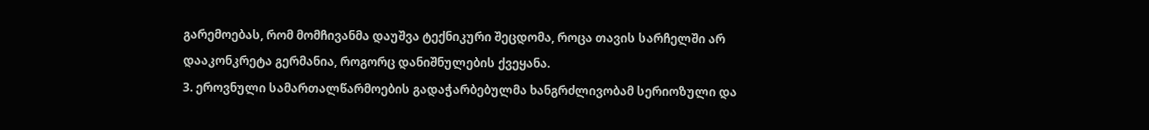გარემოებას, რომ მომჩივანმა დაუშვა ტექნიკური შეცდომა, როცა თავის სარჩელში არ დააკონკრეტა გერმანია, როგორც დანიშნულების ქვეყანა.
3. ეროვნული სამართალწარმოების გადაჭარბებულმა ხანგრძლივობამ სერიოზული და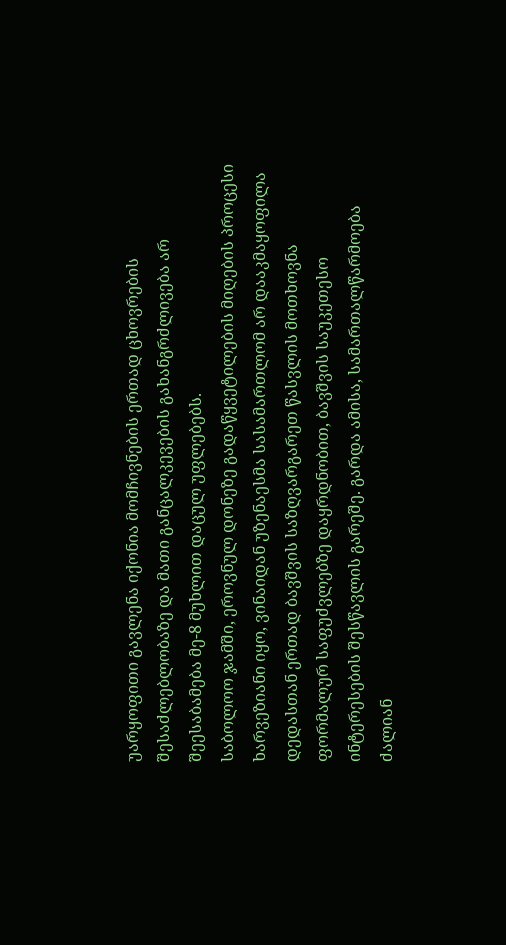უარყოფითი გავლენა იქონია მომჩივნების ერთად ცხოვრების შესაძლებლობაზე და მათი განცალკევების გახანგრძლივება არ შეესაბამება მე-8 მუხლით დაცულ უფლებებს.
საბოლოო ჯამში, ეროვნულ დონეზე გადაწყვეტილების მიღების პროცესი ხარვეზიანი იყო, ვინაიდან უზენაესმა სასამართლომ არ დააკმაყოფილა დედასთან ერთად ბავშვის საზღვარგარეთ წასვლის მოთხოვნა ფორმალურ საფუძვლებზე დაყრდნობით, ბავშვის საუკეთესო ინტერესების შესწავლის გარეშე. გარდა ამისა, სამართალწარმოება ძალიან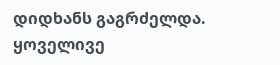დიდხანს გაგრძელდა.
ყოველივე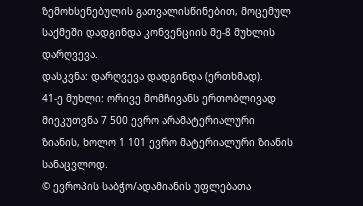ზემოხსენებულის გათვალისწინებით, მოცემულ საქმეში დადგინდა კონვენციის მე-8 მუხლის დარღვევა.
დასკვნა: დარღვევა დადგინდა (ერთხმად).
41-ე მუხლი: ორივე მომჩივანს ერთობლივად მიეკუთვნა 7 500 ევრო არამატერიალური ზიანის, ხოლო 1 101 ევრო მატერიალური ზიანის სანაცვლოდ.
© ევროპის საბჭო/ადამიანის უფლებათა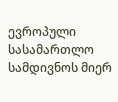ევროპული სასამართლო სამდივნოს მიერ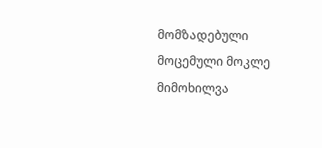მომზადებული მოცემული მოკლე მიმოხილვა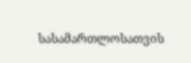სასამართლოსათვის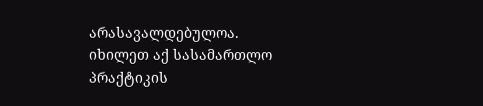არასავალდებულოა.
იხილეთ აქ სასამართლო პრაქტიკის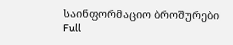საინფორმაციო ბროშურები
Full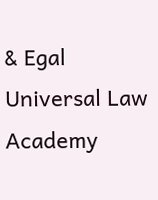& Egal Universal Law Academy